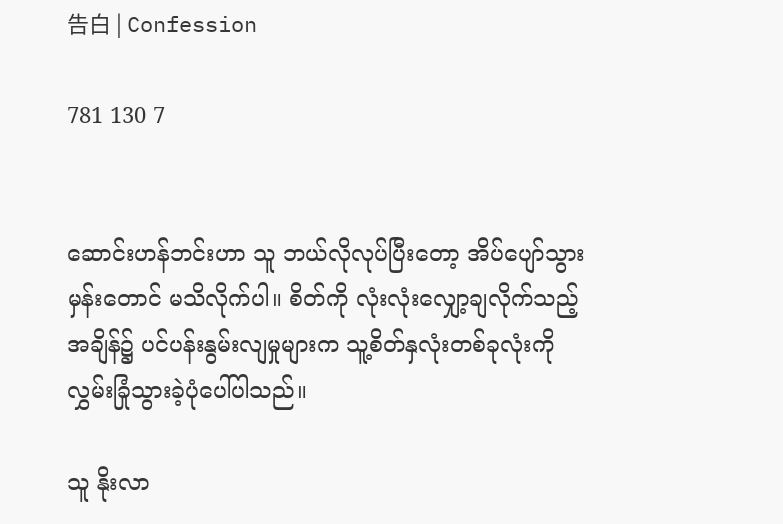告白 | Confession

781 130 7


ဆောင်းဟန်ဘင်းဟာ သူ ဘယ်လိုလုပ်ပြီးတော့ အိပ်ပျော်သွားမှန်းတောင် မသိလိုက်ပါ။ စိတ်ကို လုံးလုံးလျှော့ချလိုက်သည့်အချိန်၌ ပင်ပန်းနွမ်းလျမှုများက သူ့စိတ်နှလုံးတစ်ခုလုံးကို လွှမ်းခြုံသွားခဲ့ပုံပေါ်ပါသည်။

သူ နိုးလာ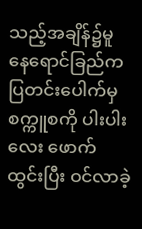သည့်အချိန်၌မူ နေရောင်ခြည်က ပြတင်းပေါက်မှ စက္ကူစကို ပါးပါးလေး ဖောက်ထွင်းပြီး ဝင်လာခဲ့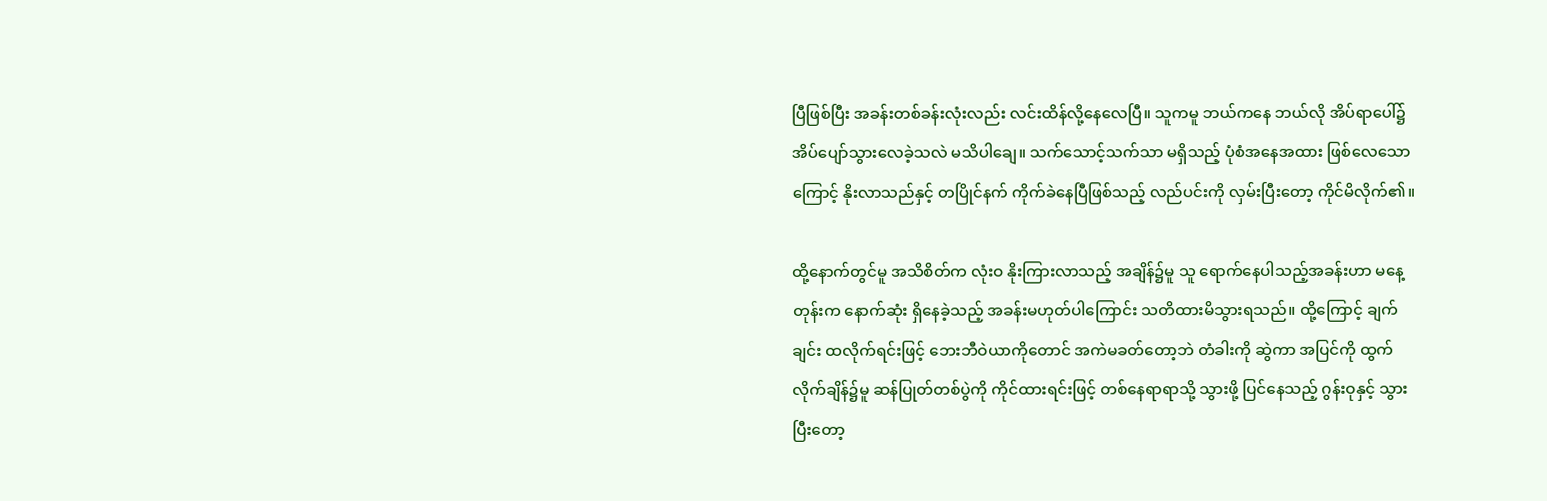ပြီဖြစ်ပြီး အခန်းတစ်ခန်းလုံးလည်း လင်းထိန်လို့နေလေပြီ။ သူကမူ ဘယ်ကနေ ဘယ်လို အိပ်ရာပေါ်၌ အိပ်ပျော်သွားလေခဲ့သလဲ မသိပါချေ။ သက်သောင့်သက်သာ မရှိသည့် ပုံစံအနေအထား ဖြစ်လေသောကြောင့် နိုးလာသည်နှင့် တပြိုင်နက် ကိုက်ခဲနေပြီဖြစ်သည့် လည်ပင်းကို လှမ်းပြီးတော့ ကိုင်မိလိုက်၏။

ထို့နောက်တွင်မူ အသိစိတ်က လုံးဝ နိုးကြားလာသည့် အချိန်၌မူ သူ ရောက်နေပါသည့်အခန်းဟာ မနေ့တုန်းက နောက်ဆုံး ရှိနေခဲ့သည့် အခန်းမဟုတ်ပါကြောင်း သတိထားမိသွားရသည်။ ထို့ကြောင့် ချက်ချင်း ထလိုက်ရင်းဖြင့် ဘေးဘီဝဲယာကိုတောင် အကဲမခတ်တော့ဘဲ တံခါးကို ဆွဲကာ အပြင်ကို ထွက်လိုက်ချိန်၌မူ ဆန်ပြုတ်တစ်ပွဲကို ကိုင်ထားရင်းဖြင့် တစ်နေရာရာသို့ သွားဖို့ ပြင်နေသည့် ဂွန်းဝုနှင့် သွားပြီးတော့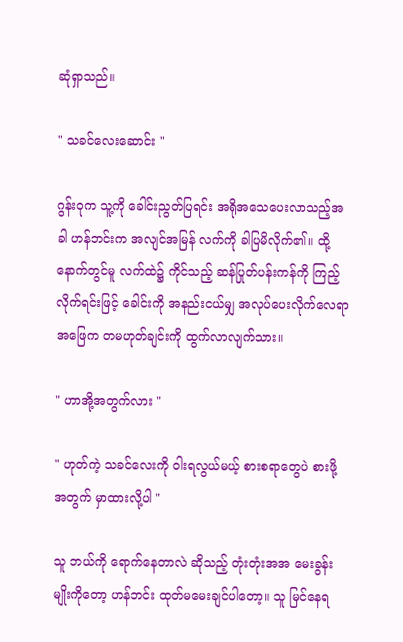ဆုံရှာသည်။

" သခင်လေးဆောင်း "

ဂွန်းဝုက သူ့ကို ခေါင်းညွတ်ပြရင်း အရိုအသေပေးလာသည့်အခါ ဟန်ဘင်းက အလျင်အမြန် လက်ကို ခါပြမိလိုက်၏။ ထို့နောက်တွင်မူ လက်ထဲ၌ ကိုင်သည့် ဆန်ပြုတ်ပန်းကန်ကို ကြည့်လိုက်ရင်းဖြင့် ခေါင်းကို အနည်းငယ်မျှ အလုပ်ပေးလိုက်လေရာ အဖြေက တမဟုတ်ချင်းကို ထွက်လာလျက်သား။

" ဟာအို့အတွက်လား "

" ဟုတ်ကဲ့ သခင်လေးကို ဝါးရလွယ်မယ့် စားစရာတွေပဲ စားဖို့အတွက် မှာထားလို့ပါ "

သူ ဘယ်ကို ရောက်နေတာလဲ ဆိုသည့် တုံးတုံးအအ မေးခွန်းမျိုးကိုတော့ ဟန်ဘင်း ထုတ်မမေးချင်ပါတော့။ သူ မြင်နေရ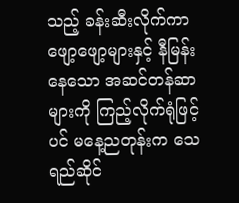သည့် ခန်းဆီးလိုက်ကာဖျော့ဖျော့များနှင့် နီမြန်းနေသော အဆင်တန်ဆာများကို ကြည့်လိုက်ရုံဖြင့်ပင် မနေ့ညတုန်းက သေရည်ဆိုင်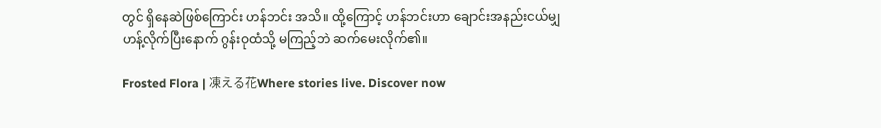တွင် ရှိနေဆဲဖြစ်ကြောင်း ဟန်ဘင်း အသိ။ ထို့ကြောင့် ဟန်ဘင်းဟာ ချောင်းအနည်းငယ်မျှ ဟန့်လိုက်ပြီးနောက် ဂွန်းဝုထံသို့ မကြည့်ဘဲ ဆက်မေးလိုက်၏။

Frosted Flora | 凍える花Where stories live. Discover now